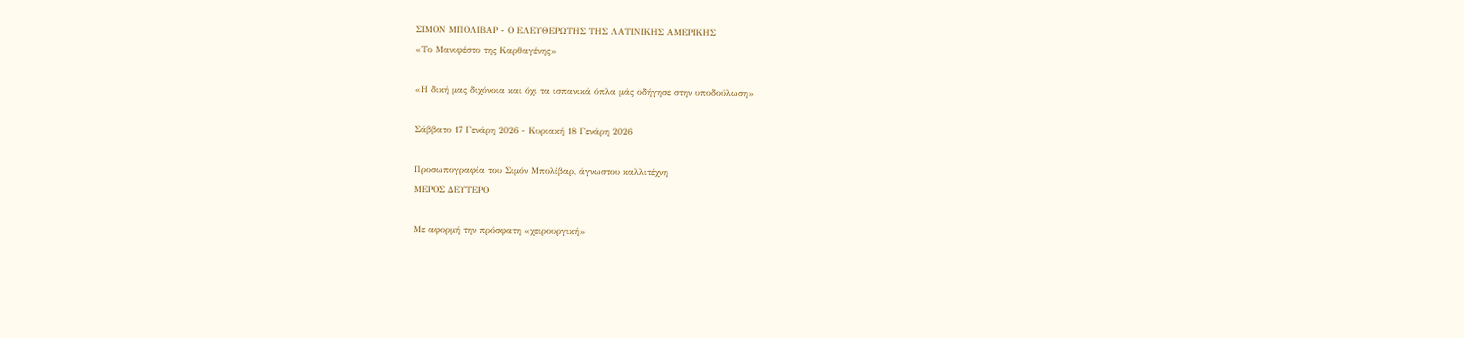ΣΙΜΟΝ ΜΠΟΛΙΒΑΡ - Ο ΕΛΕΥΘΕΡΩΤΗΣ ΤΗΣ ΛΑΤΙΝΙΚΗΣ ΑΜΕΡΙΚΗΣ
«Το Μανιφέστο της Καρθαγένης»

«Η δική μας διχόνοια και όχι τα ισπανικά όπλα μάς οδήγησε στην υποδούλωση»

Σάββατο 17 Γενάρη 2026 - Κυριακή 18 Γενάρη 2026

Προσωπογραφία του Σιμόν Μπολίβαρ, άγνωστου καλλιτέχνη
ΜΕΡΟΣ ΔΕΥΤΕΡΟ

Με αφορμή την πρόσφατη «χειρουργική»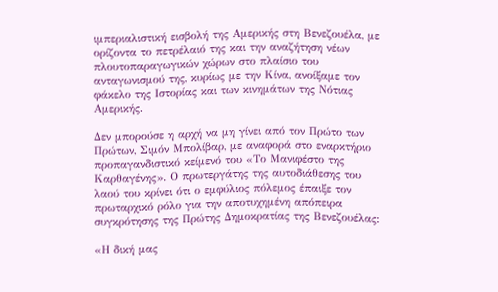ιμπεριαλιστική εισβολή της Αμερικής στη Βενεζουέλα, με ορίζοντα το πετρέλαιό της και την αναζήτηση νέων πλουτοπαραγωγικών χώρων στο πλαίσιο του ανταγωνισμού της, κυρίως με την Κίνα, ανοίξαμε τον φάκελο της Ιστορίας και των κινημάτων της Νότιας Αμερικής.

Δεν μπορούσε η αρχή να μη γίνει από τον Πρώτο των Πρώτων, Σιμόν Μπολίβαρ, με αναφορά στο εναρκτήριο προπαγανδιστικό κείμενό του «Το Μανιφέστο της Καρθαγένης». Ο πρωτεργάτης της αυτοδιάθεσης του λαού του κρίνει ότι ο εμφύλιος πόλεμος έπαιξε τον πρωταρχικό ρόλο για την αποτυχημένη απόπειρα συγκρότησης της Πρώτης Δημοκρατίας της Βενεζουέλας:

«Η δική μας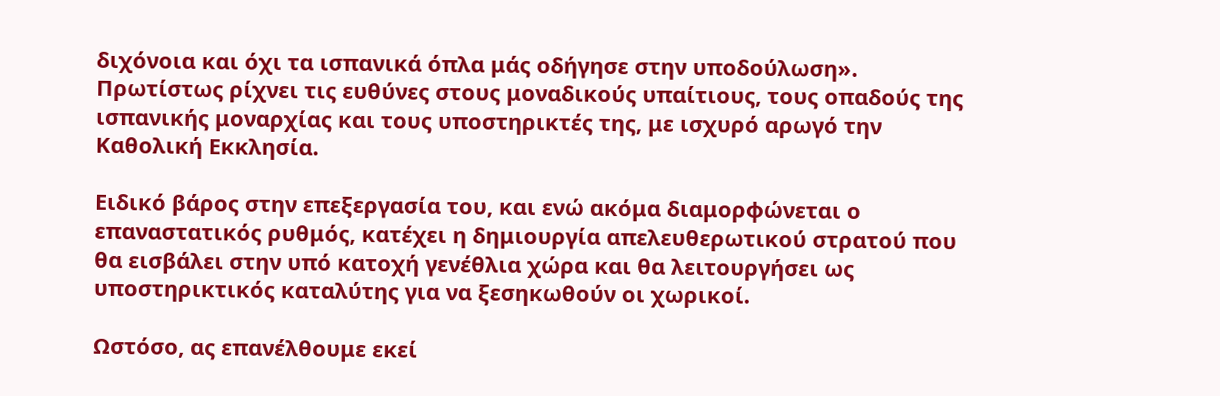διχόνοια και όχι τα ισπανικά όπλα μάς οδήγησε στην υποδούλωση». Πρωτίστως ρίχνει τις ευθύνες στους μοναδικούς υπαίτιους, τους οπαδούς της ισπανικής μοναρχίας και τους υποστηρικτές της, με ισχυρό αρωγό την Καθολική Εκκλησία.

Ειδικό βάρος στην επεξεργασία του, και ενώ ακόμα διαμορφώνεται ο επαναστατικός ρυθμός, κατέχει η δημιουργία απελευθερωτικού στρατού που θα εισβάλει στην υπό κατοχή γενέθλια χώρα και θα λειτουργήσει ως υποστηρικτικός καταλύτης για να ξεσηκωθούν οι χωρικοί.

Ωστόσο, ας επανέλθουμε εκεί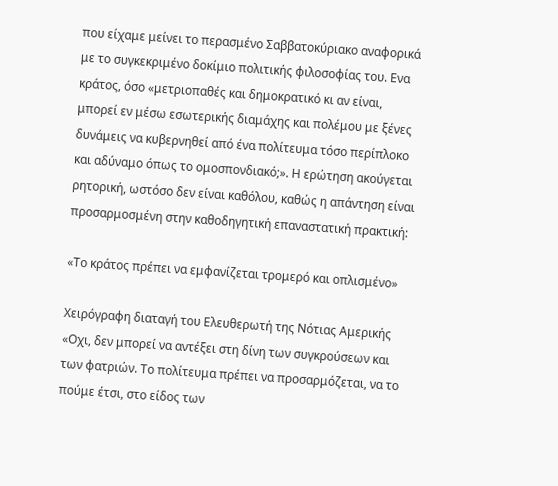που είχαμε μείνει το περασμένο Σαββατοκύριακο αναφορικά με το συγκεκριμένο δοκίμιο πολιτικής φιλοσοφίας του. Ενα κράτος, όσο «μετριοπαθές και δημοκρατικό κι αν είναι, μπορεί εν μέσω εσωτερικής διαμάχης και πολέμου με ξένες δυνάμεις να κυβερνηθεί από ένα πολίτευμα τόσο περίπλοκο και αδύναμο όπως το ομοσπονδιακό;». Η ερώτηση ακούγεται ρητορική, ωστόσο δεν είναι καθόλου, καθώς η απάντηση είναι προσαρμοσμένη στην καθοδηγητική επαναστατική πρακτική:

«Το κράτος πρέπει να εμφανίζεται τρομερό και οπλισμένο»

Χειρόγραφη διαταγή του Ελευθερωτή της Νότιας Αμερικής
«Οχι, δεν μπορεί να αντέξει στη δίνη των συγκρούσεων και των φατριών. Το πολίτευμα πρέπει να προσαρμόζεται, να το πούμε έτσι, στο είδος των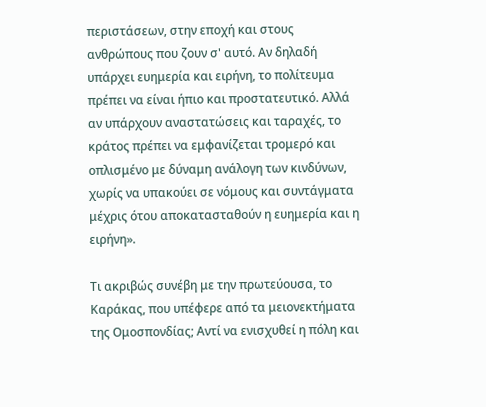περιστάσεων, στην εποχή και στους ανθρώπους που ζουν σ' αυτό. Αν δηλαδή υπάρχει ευημερία και ειρήνη, το πολίτευμα πρέπει να είναι ήπιο και προστατευτικό. Αλλά αν υπάρχουν αναστατώσεις και ταραχές, το κράτος πρέπει να εμφανίζεται τρομερό και οπλισμένο με δύναμη ανάλογη των κινδύνων, χωρίς να υπακούει σε νόμους και συντάγματα μέχρις ότου αποκατασταθούν η ευημερία και η ειρήνη».

Τι ακριβώς συνέβη με την πρωτεύουσα, το Καράκας, που υπέφερε από τα μειονεκτήματα της Ομοσπονδίας; Αντί να ενισχυθεί η πόλη και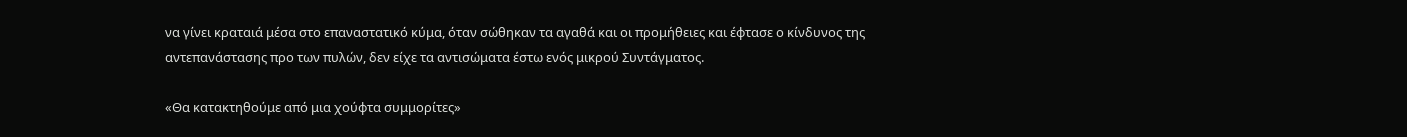να γίνει κραταιά μέσα στο επαναστατικό κύμα, όταν σώθηκαν τα αγαθά και οι προμήθειες και έφτασε ο κίνδυνος της αντεπανάστασης προ των πυλών, δεν είχε τα αντισώματα έστω ενός μικρού Συντάγματος.

«Θα κατακτηθούμε από μια χούφτα συμμορίτες»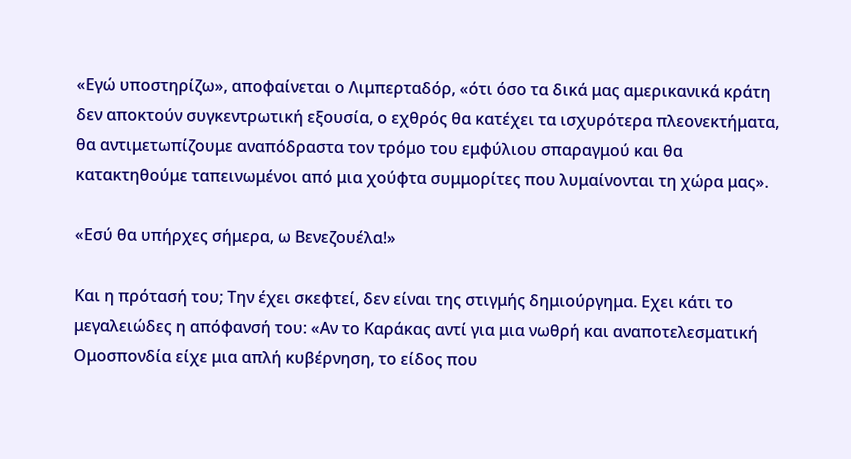«Εγώ υποστηρίζω», αποφαίνεται ο Λιμπερταδόρ, «ότι όσο τα δικά μας αμερικανικά κράτη δεν αποκτούν συγκεντρωτική εξουσία, ο εχθρός θα κατέχει τα ισχυρότερα πλεονεκτήματα, θα αντιμετωπίζουμε αναπόδραστα τον τρόμο του εμφύλιου σπαραγμού και θα κατακτηθούμε ταπεινωμένοι από μια χούφτα συμμορίτες που λυμαίνονται τη χώρα μας».

«Εσύ θα υπήρχες σήμερα, ω Βενεζουέλα!»

Και η πρότασή του; Την έχει σκεφτεί, δεν είναι της στιγμής δημιούργημα. Εχει κάτι το μεγαλειώδες η απόφανσή του: «Αν το Καράκας αντί για μια νωθρή και αναποτελεσματική Ομοσπονδία είχε μια απλή κυβέρνηση, το είδος που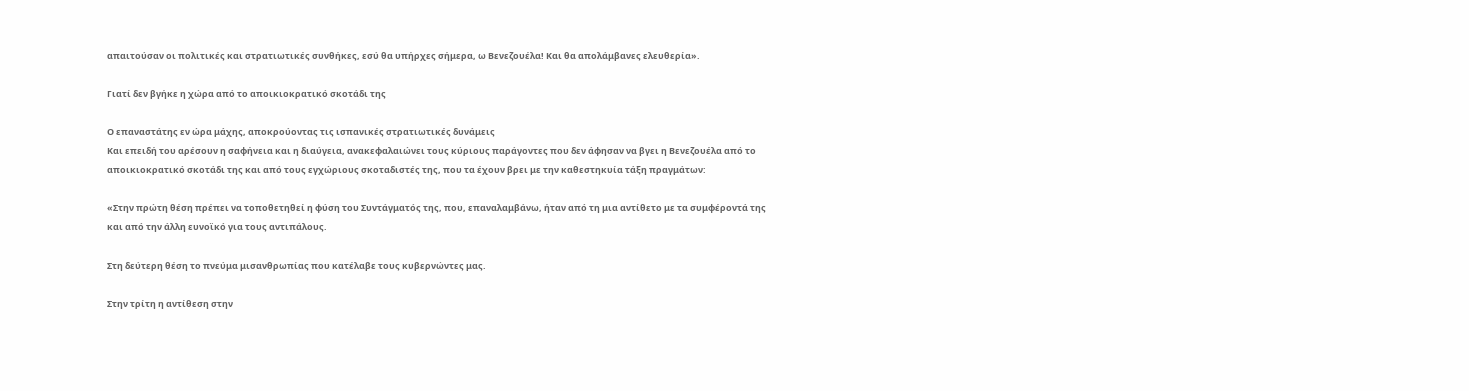απαιτούσαν οι πολιτικές και στρατιωτικές συνθήκες, εσύ θα υπήρχες σήμερα, ω Βενεζουέλα! Και θα απολάμβανες ελευθερία».

Γιατί δεν βγήκε η χώρα από το αποικιοκρατικό σκοτάδι της

Ο επαναστάτης εν ώρα μάχης, αποκρούοντας τις ισπανικές στρατιωτικές δυνάμεις
Και επειδή του αρέσουν η σαφήνεια και η διαύγεια, ανακεφαλαιώνει τους κύριους παράγοντες που δεν άφησαν να βγει η Βενεζουέλα από το αποικιοκρατικό σκοτάδι της και από τους εγχώριους σκοταδιστές της, που τα έχουν βρει με την καθεστηκυία τάξη πραγμάτων:

«Στην πρώτη θέση πρέπει να τοποθετηθεί η φύση του Συντάγματός της, που, επαναλαμβάνω, ήταν από τη μια αντίθετο με τα συμφέροντά της και από την άλλη ευνοϊκό για τους αντιπάλους.

Στη δεύτερη θέση το πνεύμα μισανθρωπίας που κατέλαβε τους κυβερνώντες μας.

Στην τρίτη η αντίθεση στην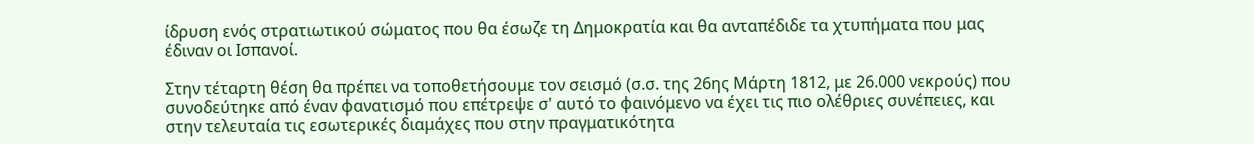ίδρυση ενός στρατιωτικού σώματος που θα έσωζε τη Δημοκρατία και θα ανταπέδιδε τα χτυπήματα που μας έδιναν οι Ισπανοί.

Στην τέταρτη θέση θα πρέπει να τοποθετήσουμε τον σεισμό (σ.σ. της 26ης Μάρτη 1812, με 26.000 νεκρούς) που συνοδεύτηκε από έναν φανατισμό που επέτρεψε σ' αυτό το φαινόμενο να έχει τις πιο ολέθριες συνέπειες, και στην τελευταία τις εσωτερικές διαμάχες που στην πραγματικότητα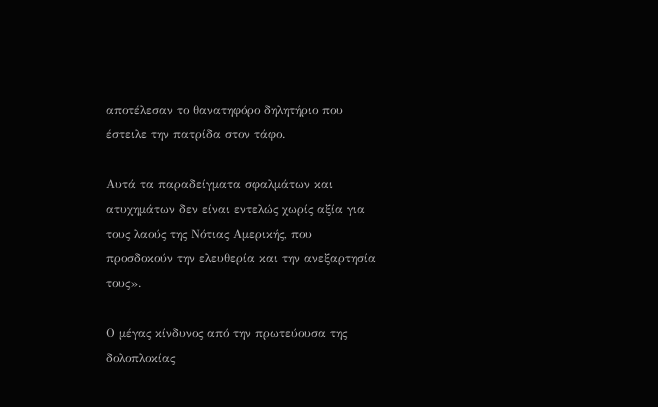αποτέλεσαν το θανατηφόρο δηλητήριο που έστειλε την πατρίδα στον τάφο.

Αυτά τα παραδείγματα σφαλμάτων και ατυχημάτων δεν είναι εντελώς χωρίς αξία για τους λαούς της Νότιας Αμερικής, που προσδοκούν την ελευθερία και την ανεξαρτησία τους».

Ο μέγας κίνδυνος από την πρωτεύουσα της δολοπλοκίας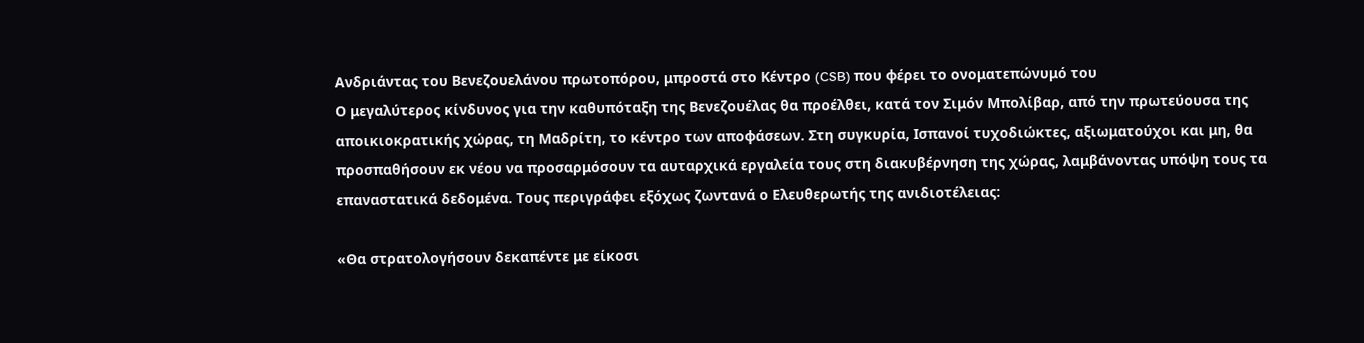Ανδριάντας του Βενεζουελάνου πρωτοπόρου, μπροστά στο Κέντρο (CSB) που φέρει το ονοματεπώνυμό του
Ο μεγαλύτερος κίνδυνος για την καθυπόταξη της Βενεζουέλας θα προέλθει, κατά τον Σιμόν Μπολίβαρ, από την πρωτεύουσα της αποικιοκρατικής χώρας, τη Μαδρίτη, το κέντρο των αποφάσεων. Στη συγκυρία, Ισπανοί τυχοδιώκτες, αξιωματούχοι και μη, θα προσπαθήσουν εκ νέου να προσαρμόσουν τα αυταρχικά εργαλεία τους στη διακυβέρνηση της χώρας, λαμβάνοντας υπόψη τους τα επαναστατικά δεδομένα. Τους περιγράφει εξόχως ζωντανά ο Ελευθερωτής της ανιδιοτέλειας:

«Θα στρατολογήσουν δεκαπέντε με είκοσι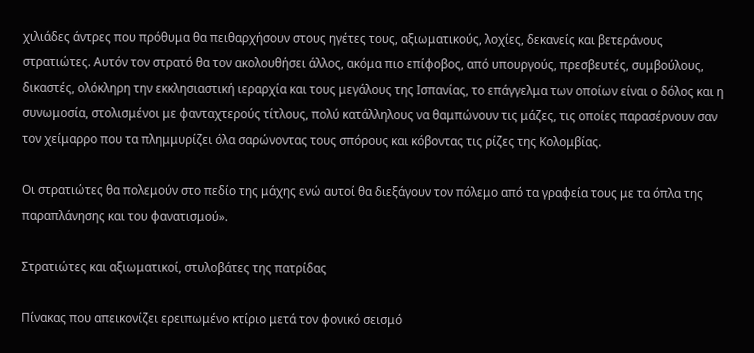χιλιάδες άντρες που πρόθυμα θα πειθαρχήσουν στους ηγέτες τους, αξιωματικούς, λοχίες, δεκανείς και βετεράνους στρατιώτες. Αυτόν τον στρατό θα τον ακολουθήσει άλλος, ακόμα πιο επίφοβος, από υπουργούς, πρεσβευτές, συμβούλους, δικαστές, ολόκληρη την εκκλησιαστική ιεραρχία και τους μεγάλους της Ισπανίας, το επάγγελμα των οποίων είναι ο δόλος και η συνωμοσία, στολισμένοι με φανταχτερούς τίτλους, πολύ κατάλληλους να θαμπώνουν τις μάζες, τις οποίες παρασέρνουν σαν τον χείμαρρο που τα πλημμυρίζει όλα σαρώνοντας τους σπόρους και κόβοντας τις ρίζες της Κολομβίας.

Οι στρατιώτες θα πολεμούν στο πεδίο της μάχης ενώ αυτοί θα διεξάγουν τον πόλεμο από τα γραφεία τους με τα όπλα της παραπλάνησης και του φανατισμού».

Στρατιώτες και αξιωματικοί, στυλοβάτες της πατρίδας

Πίνακας που απεικονίζει ερειπωμένο κτίριο μετά τον φονικό σεισμό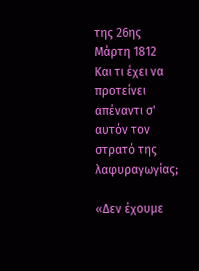της 26ης Μάρτη 1812
Και τι έχει να προτείνει απέναντι σ' αυτόν τον στρατό της λαφυραγωγίας;

«Δεν έχουμε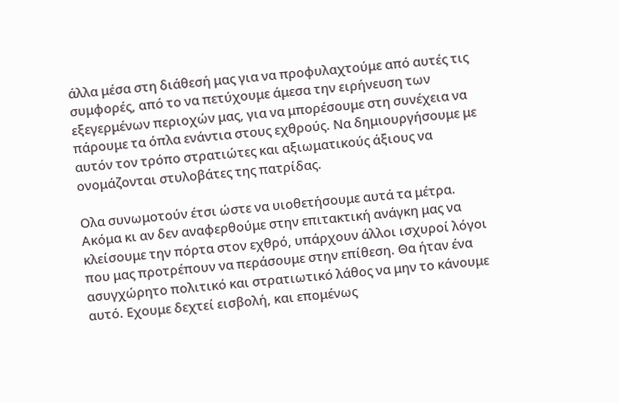άλλα μέσα στη διάθεσή μας για να προφυλαχτούμε από αυτές τις συμφορές, από το να πετύχουμε άμεσα την ειρήνευση των εξεγερμένων περιοχών μας, για να μπορέσουμε στη συνέχεια να πάρουμε τα όπλα ενάντια στους εχθρούς. Να δημιουργήσουμε με αυτόν τον τρόπο στρατιώτες και αξιωματικούς άξιους να ονομάζονται στυλοβάτες της πατρίδας.

Ολα συνωμοτούν έτσι ώστε να υιοθετήσουμε αυτά τα μέτρα. Ακόμα κι αν δεν αναφερθούμε στην επιτακτική ανάγκη μας να κλείσουμε την πόρτα στον εχθρό, υπάρχουν άλλοι ισχυροί λόγοι που μας προτρέπουν να περάσουμε στην επίθεση. Θα ήταν ένα ασυγχώρητο πολιτικό και στρατιωτικό λάθος να μην το κάνουμε αυτό. Εχουμε δεχτεί εισβολή, και επομένως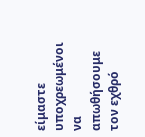είμαστε υποχρεωμένοι να απωθήσουμε τον εχθρό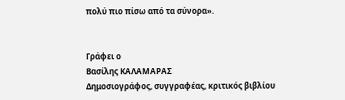πολύ πιο πίσω από τα σύνορα».


Γράφει ο
Βασίλης ΚΑΛΑΜΑΡΑΣ
Δημοσιογράφος, συγγραφέας, κριτικός βιβλίου